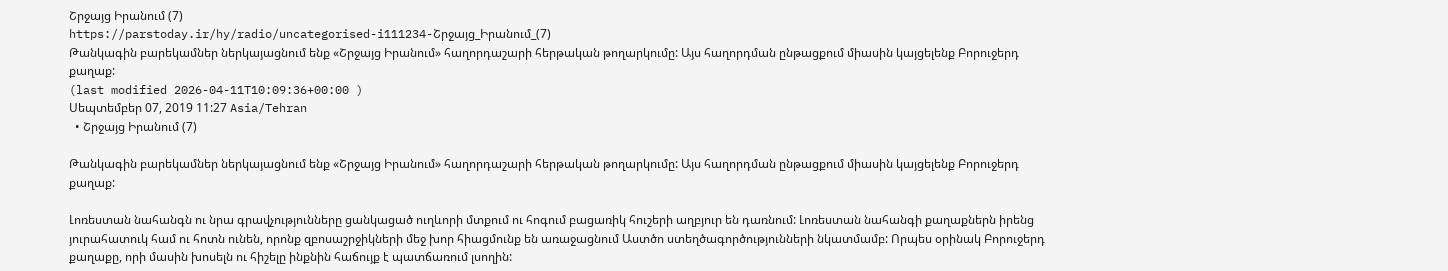Շրջայց Իրանում (7)
https://parstoday.ir/hy/radio/uncategorised-i111234-Շրջայց_Իրանում_(7)
Թանկագին բարեկամներ ներկայացնում ենք «Շրջայց Իրանում» հաղորդաշարի հերթական թողարկումը: Այս հաղորդման ընթացքում միասին կայցելենք Բորուջերդ քաղաք:
(last modified 2026-04-11T10:09:36+00:00 )
Սեպտեմբեր 07, 2019 11:27 Asia/Tehran
  • Շրջայց Իրանում (7)

Թանկագին բարեկամներ ներկայացնում ենք «Շրջայց Իրանում» հաղորդաշարի հերթական թողարկումը: Այս հաղորդման ընթացքում միասին կայցելենք Բորուջերդ քաղաք:

Լոռեստան նահանգն ու նրա գրավչությունները ցանկացած ուղևորի մտքում ու հոգում բացառիկ հուշերի աղբյուր են դառնում: Լոռեստան նահանգի քաղաքներն իրենց յուրահատուկ համ ու հոտն ունեն, որոնք զբոսաշրջիկների մեջ խոր հիացմունք են առաջացնում Աստծո ստեղծագործությունների նկատմամբ: Որպես օրինակ Բորուջերդ քաղաքը, որի մասին խոսելն ու հիշելը ինքնին հաճույք է պատճառում լսողին: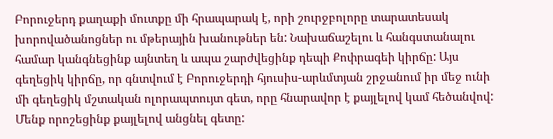Բորուջերդ քաղաքի մուտքը մի հրապարակ է, որի շուրջբոլորը տարատեսակ խորովածանոցներ ու մթերային խանութներ են: Նախաճաշելու և հանգստանալու համար կանգնեցինք այնտեղ և ապա շարժվեցինք դեպի Քոփրագեի կիրճը: Այս գեղեցիկ կիրճը, որ գնտվում է Բորուջերդի հյուսիս-արևմտյան շրջանում իր մեջ ունի մի գեղեցիկ մշտական ոլորապտույտ գետ, որը հնարավոր է քայլելով կամ հեծանվով: Մենք որոշեցինք քայլելով անցնել գետը: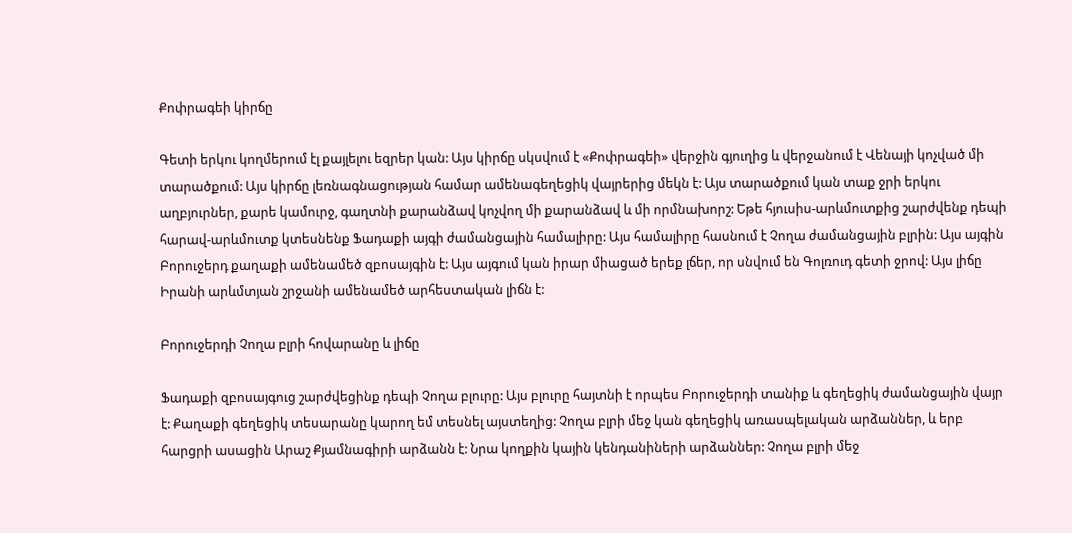Քոփրագեի կիրճը

Գետի երկու կողմերում էլ քայլելու եզրեր կան: Այս կիրճը սկսվում է «Քոփրագեի» վերջին գյուղից և վերջանում է Վենայի կոչված մի տարածքում: Այս կիրճը լեռնագնացության համար ամենագեղեցիկ վայրերից մեկն է: Այս տարածքում կան տաք ջրի երկու աղբյուրներ, քարե կամուրջ, գաղտնի քարանձավ կոչվող մի քարանձավ և մի որմնախորշ: Եթե հյուսիս-արևմուտքից շարժվենք դեպի հարավ-արևմուտք կտեսնենք Ֆադաքի այգի ժամանցային համալիրը: Այս համալիրը հասնում է Չողա ժամանցային բլրին: Այս այգին Բորուջերդ քաղաքի ամենամեծ զբոսայգին է: Այս այգում կան իրար միացած երեք լճեր, որ սնվում են Գոլռուդ գետի ջրով: Այս լիճը Իրանի արևմտյան շրջանի ամենամեծ արհեստական լիճն է:

Բորուջերդի Չողա բլրի հովարանը և լիճը

Ֆադաքի զբոսայգուց շարժվեցինք դեպի Չողա բլուրը: Այս բլուրը հայտնի է որպես Բորուջերդի տանիք և գեղեցիկ ժամանցային վայր է: Քաղաքի գեղեցիկ տեսարանը կարող եմ տեսնել այստեղից: Չողա բլրի մեջ կան գեղեցիկ առասպելական արձաններ, և երբ հարցրի ասացին Արաշ Քյամնագիրի արձանն է: Նրա կողքին կային կենդանիների արձաններ: Չողա բլրի մեջ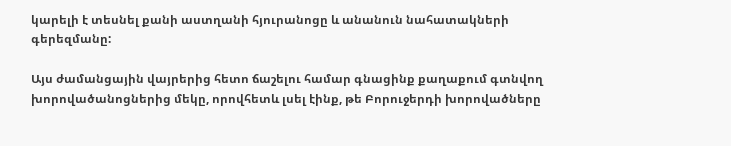կարելի է տեսնել քանի աստղանի հյուրանոցը և անանուն նահատակների գերեզմանը:

Այս ժամանցային վայրերից հետո ճաշելու համար գնացինք քաղաքում գտնվող խորովածանոցներից մեկը, որովհետև լսել էինք, թե Բորուջերդի խորովածները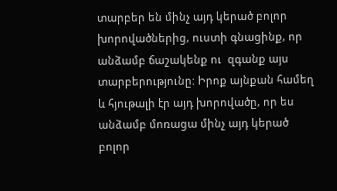տարբեր են մինչ այդ կերած բոլոր խորովածներից, ուստի գնացինք, որ անձամբ ճաշակենք ու  զգանք այս տարբերությունը: Իրոք այնքան համեղ և հյութալի էր այդ խորովածը, որ ես անձամբ մոռացա մինչ այդ կերած բոլոր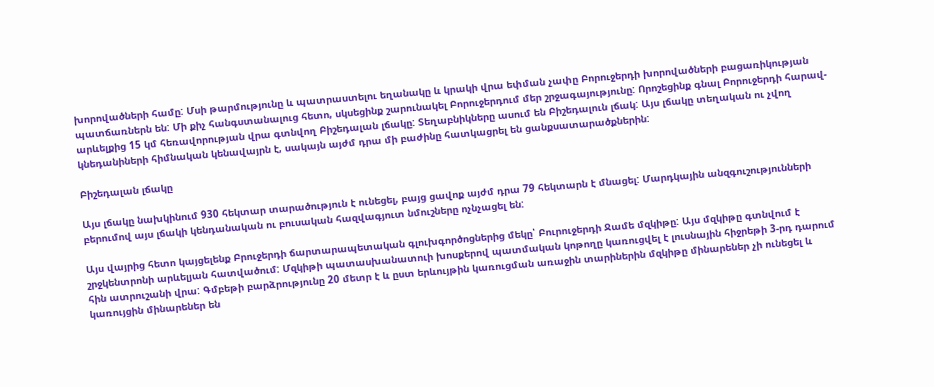խորովածների համը: Մսի թարմությունը և պատրաստելու եղանակը և կրակի վրա եփման չափը Բորուջերդի խորովածների բացառիկության պատճառներն են: Մի քիչ հանգստանալուց հետո, սկսեցինք շարունակել Բորուջերդում մեր շրջագայությունը: Որոշեցինք գնալ Բորուջերդի հարավ-արևելքից 15 կմ հեռավորության վրա գտնվող Բիշեդալան լճակը: Տեղաբնիկները ասում են Բիշեդալուն լճակ: Այս լճակը տեղական ու չվող կնեդանիների հիմնական կենավայրն է, սակայն այժմ դրա մի բաժինը հատկացրել են ցանքսատարածքներին:

Բիշեդալան լճակը

Այս լճակը նախկինում 930 հեկտար տարածություն է ունեցել, բայց ցավոք այժմ դրա 79 հեկտարն է մնացել: Մարդկային անզգուշությունների բերումով այս լճակի կենդանական ու բուսական հազվագյուտ նմուշները ոչնչացել են:

Այս վայրից հետո կայցելենք Բրուջերդի ճարտարապետական գլուխգործոցներից մեկը՝ Բուրուջերդի Ջամե մզկիթը: Այս մզկիթը գտնվում է շրջկենտրոնի արևելյան հատվածում: Մզկիթի պատասխանատուի խոսքերով պատմական կոթողը կառուցվել է լուսնային հիջրեթի 3-րդ դարում հին ատրուշանի վրա: Գմբեթի բարձրությունը 20 մետր է և ըստ երևույթին կառուցման առաջին տարիներին մզկիթը մինարեներ չի ունեցել և կառույցին մինարեներ են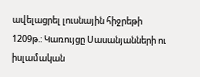ավելացրել լուսնային հիջրեթի 1209թ.: Կառույցը Սասանյանների ու իսլամական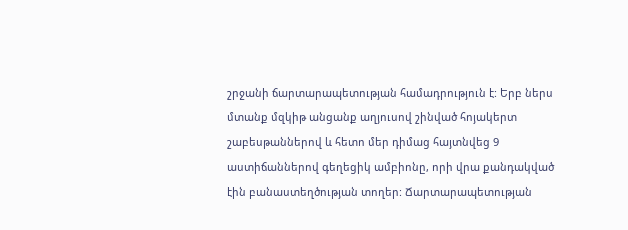շրջանի ճարտարապետության համադրություն է: Երբ ներս մտանք մզկիթ անցանք աղյուսով շինված հոյակերտ շաբեսթաններով և հետո մեր դիմաց հայտնվեց 9 աստիճաններով գեղեցիկ ամբիոնը, որի վրա քանդակված էին բանաստեղծության տողեր: Ճարտարապետության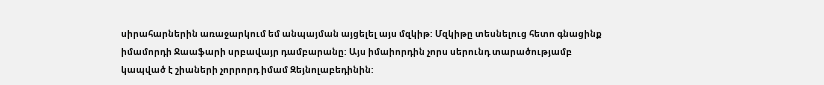սիրահարներին առաջարկում եմ անպայման այցելել այս մզկիթ: Մզկիթը տեսնելուց հետո գնացինք իմամորդի Ջաաֆարի սրբավայր դամբարանը: Այս իմաիորդին չորս սերունդ տարածությամբ կապված է շիաների չորրորդ իմամ Զեյնոլաբեդինին: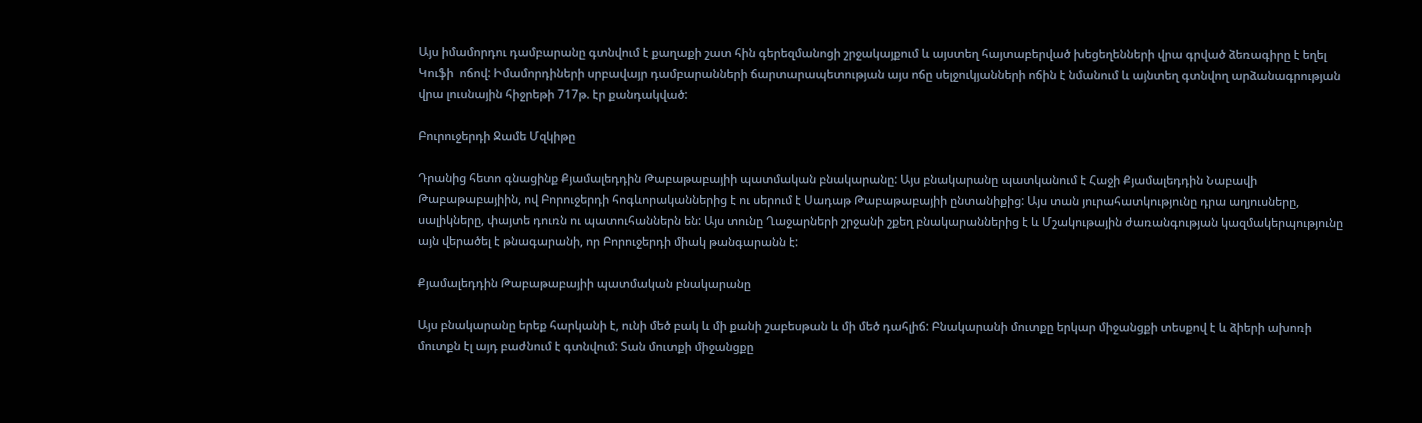Այս իմամորդու դամբարանը գտնվում է քաղաքի շատ հին գերեզմանոցի շրջակայքում և այստեղ հայտաբերված խեցեղենների վրա գրված ձեռագիրը է եղել Կուֆի  ոճով: Իմամորդիների սրբավայր դամբարանների ճարտարապետության այս ոճը սելջուկյանների ոճին է նմանում և այնտեղ գտնվող արձանագրության վրա լուսնային հիջրեթի 717թ. էր քանդակված:

Բուրուջերդի Ջամե Մզկիթը

Դրանից հետո գնացինք Քյամալեդդին Թաբաթաբայիի պատմական բնակարանը: Այս բնակարանը պատկանում է Հաջի Քյամալեդդին Նաբավի Թաբաթաբայիին, ով Բորուջերդի հոգևորականներից է ու սերում է Սադաթ Թաբաթաբայիի ընտանիքից: Այս տան յուրահատկությունը դրա աղյուսները, սալիկները, փայտե դուռն ու պատուհաններն են: Այս տունը Ղաջարների շրջանի շքեղ բնակարաններից է և Մշակութային ժառանգության կազմակերպությունը այն վերածել է թնագարանի, որ Բորուջերդի միակ թանգարանն է:

Քյամալեդդին Թաբաթաբայիի պատմական բնակարանը

Այս բնակարանը երեք հարկանի է, ունի մեծ բակ և մի քանի շաբեսթան և մի մեծ դահլիճ: Բնակարանի մուտքը երկար միջանցքի տեսքով է և ձիերի ախոռի մուտքն էլ այդ բաժնում է գտնվում: Տան մուտքի միջանցքը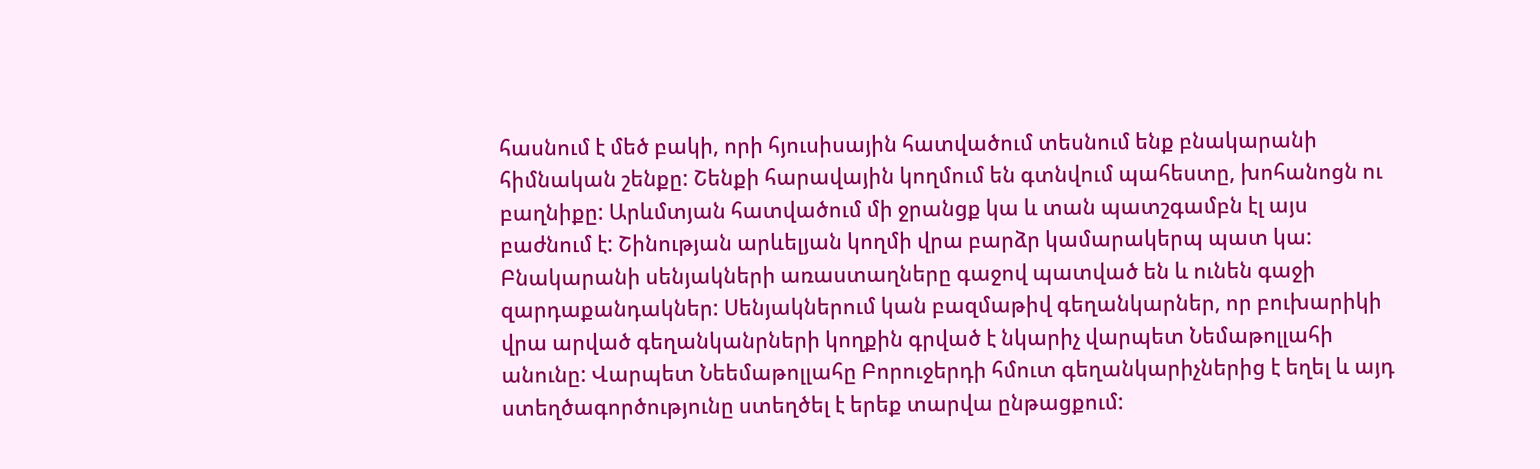հասնում է մեծ բակի, որի հյուսիսային հատվածում տեսնում ենք բնակարանի հիմնական շենքը: Շենքի հարավային կողմում են գտնվում պահեստը, խոհանոցն ու բաղնիքը: Արևմտյան հատվածում մի ջրանցք կա և տան պատշգամբն էլ այս բաժնում է: Շինության արևելյան կողմի վրա բարձր կամարակերպ պատ կա: Բնակարանի սենյակների առաստաղները գաջով պատված են և ունեն գաջի զարդաքանդակներ: Սենյակներում կան բազմաթիվ գեղանկարներ, որ բուխարիկի վրա արված գեղանկանրների կողքին գրված է նկարիչ վարպետ Նեմաթոլլահի անունը: Վարպետ Նեեմաթոլլահը Բորուջերդի հմուտ գեղանկարիչներից է եղել և այդ ստեղծագործությունը ստեղծել է երեք տարվա ընթացքում: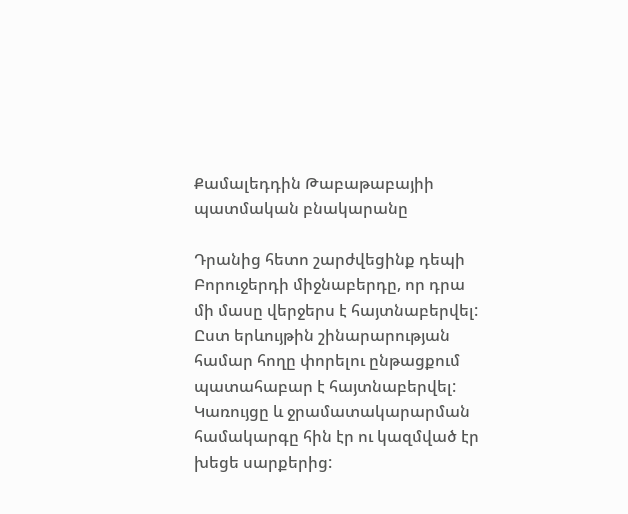Քամալեդդին Թաբաթաբայիի պատմական բնակարանը

Դրանից հետո շարժվեցինք դեպի Բորուջերդի միջնաբերդը, որ դրա մի մասը վերջերս է հայտնաբերվել: Ըստ երևույթին շինարարության համար հողը փորելու ընթացքում պատահաբար է հայտնաբերվել: Կառույցը և ջրամատակարարման համակարգը հին էր ու կազմված էր խեցե սարքերից: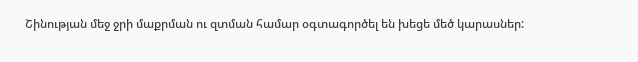Շինության մեջ ջրի մաքրման ու զտման համար օգտագործել են խեցե մեծ կարասներ: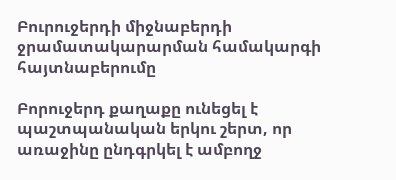Բուրուջերդի միջնաբերդի ջրամատակարարման համակարգի հայտնաբերումը

Բորուջերդ քաղաքը ունեցել է պաշտպանական երկու շերտ, որ առաջինը ընդգրկել է ամբողջ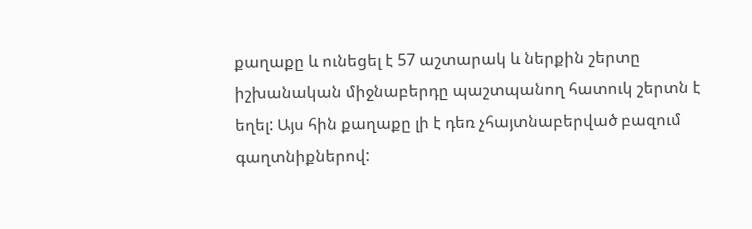քաղաքը և ունեցել է 57 աշտարակ և ներքին շերտը իշխանական միջնաբերդը պաշտպանող հատուկ շերտն է եղել: Այս հին քաղաքը լի է դեռ չհայտնաբերված բազում գաղտնիքներով: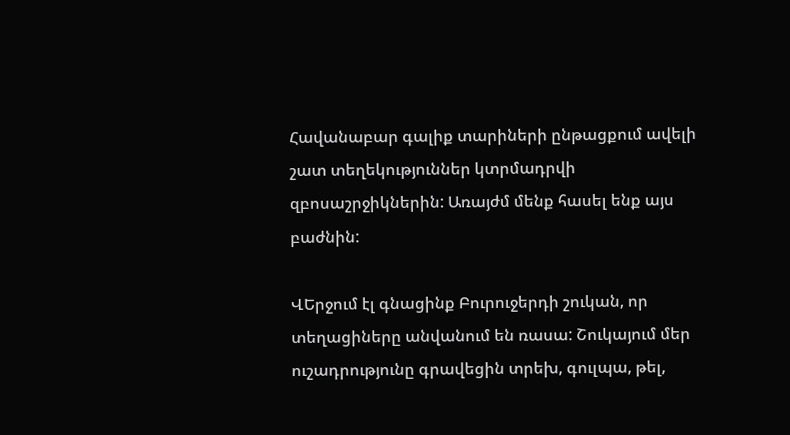Հավանաբար գալիք տարիների ընթացքում ավելի շատ տեղեկություններ կտրմադրվի զբոսաշրջիկներին: Առայժմ մենք հասել ենք այս բաժնին:

ՎԵրջում էլ գնացինք Բուրուջերդի շուկան, որ տեղացիները անվանում են ռասա: Շուկայում մեր ուշադրությունը գրավեցին տրեխ, գուլպա, թել,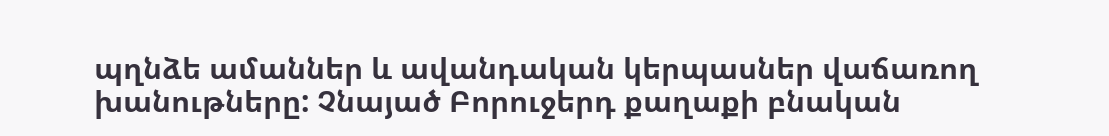պղնձե ամաններ և ավանդական կերպասներ վաճառող խանութները: Չնայած Բորուջերդ քաղաքի բնական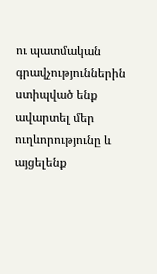ու պատմական գրավչություններին ստիպված ենք ավարտել մեր ուղևորությունը և այցելենք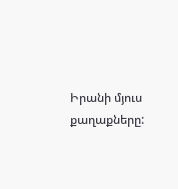Իրանի մյուս քաղաքները: